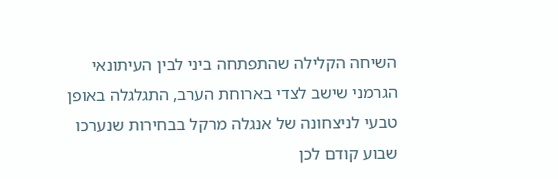השיחה הקלילה שהתפתחה ביני לבין העיתונאי הגרמני שישב לצדי בארוחת הערב, התגלגלה באופן טבעי לניצחונה של אנגלה מרקל בבחירות שנערכו שבוע קודם לכן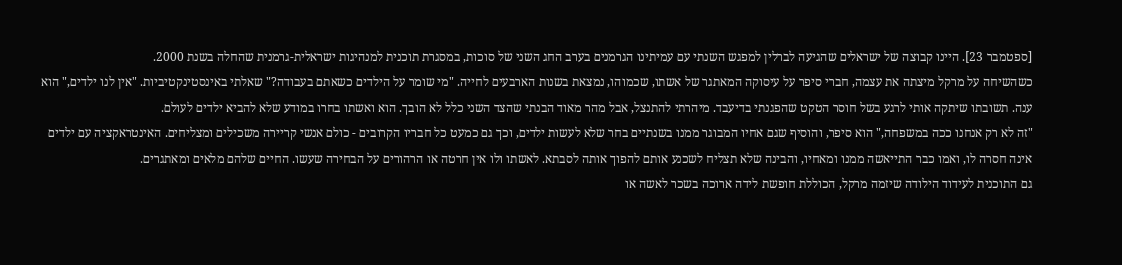[ספטמבר 23]. היינו קבוצה של ישראלים שהגיעה לברלין למפגש השנתי עם עמיתינו הגרמנים בערב החג השני של סוכות, במסגרת תוכנית למנהיגות ישראלית-גרמנית שהחלה בשנת 2000.
כשהשיחה על מרקל מיצתה את עצמה, חברי סיפר על עיסוקה המאתגר של אשתו, שכמוהו, נמצאת בשנות הארבעים לחייה. "מי שומר על הילדים כשאתם בעבודה?" שאלתי באינסטינקטיביות. "אין לנו ילדים," הוא ענה. תשובתו שיתקה אותי לרגע בשל חוסר הטקט שהפגנתי בדיעבד. מיהרתי להתנצל, אבל מהר מאוד הבנתי שהצד השני כלל לא הובך. הוא ואשתו בחרו במודע שלא להביא ילדים לעולם.
"זה לא רק אנחנו ככה במשפחה," הוא סיפר, והוסיף שגם אחיו המבוגר ממנו בשנתיים בחר שלא לעשות ילדים, וכך גם כמעט כל חבריו הקרובים - כולם אנשי קריירה משכילים ומצליחים. האינטראקציה עם ילדים אינה חסרה לו, ואמו כבר התייאשה ממנו ומאחיו, והבינה שלא תצליח לשכנע אותם להפוך אותה לסבתא. לאשתו ולו אין חרטה או הרהורים על הבחירה שעשו. החיים שלהם מלאים ומאתגרים.
גם התוכנית לעידוד הילודה שיזמה מרקל, הכוללת חופשת לידה ארוכה בשכר לאשה או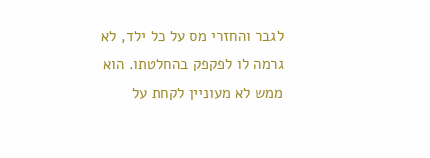לגבר והחזרי מס על כל ילד, לא גרמה לו לפקפק בהחלטתו. הוא ממש לא מעוניין לקחת על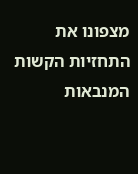מצפונו את התחזיות הקשות המנבאות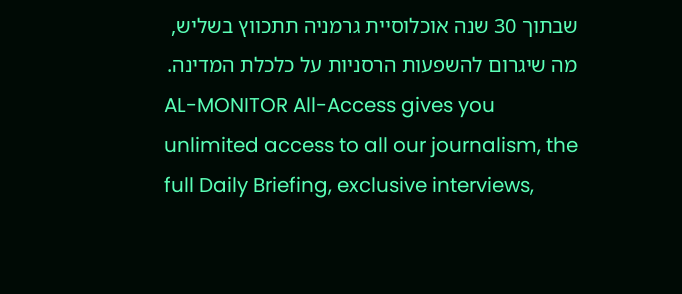שבתוך 30 שנה אוכלוסיית גרמניה תתכווץ בשליש, מה שיגרום להשפעות הרסניות על כלכלת המדינה.
AL-MONITOR All-Access gives you unlimited access to all our journalism, the full Daily Briefing, exclusive interviews,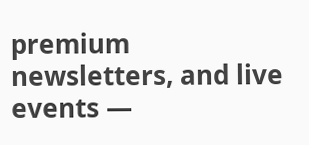premium newsletters, and live events —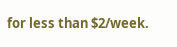for less than $2/week.